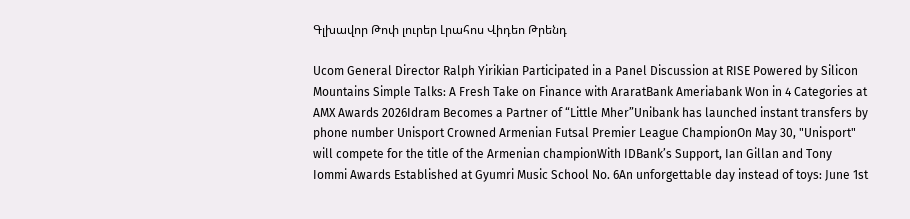Գլխավոր Թոփ լուրեր Լրահոս Վիդեո Թրենդ

Ucom General Director Ralph Yirikian Participated in a Panel Discussion at RISE Powered by Silicon Mountains Simple Talks: A Fresh Take on Finance with AraratBank Ameriabank Won in 4 Categories at AMX Awards 2026Idram Becomes a Partner of “Little Mher”Unibank has launched instant transfers by phone number Unisport Crowned Armenian Futsal Premier League ChampionOn May 30, "Unisport" will compete for the title of the Armenian championWith IDBank’s Support, Ian Gillan and Tony Iommi Awards Established at Gyumri Music School No. 6An unforgettable day instead of toys: June 1st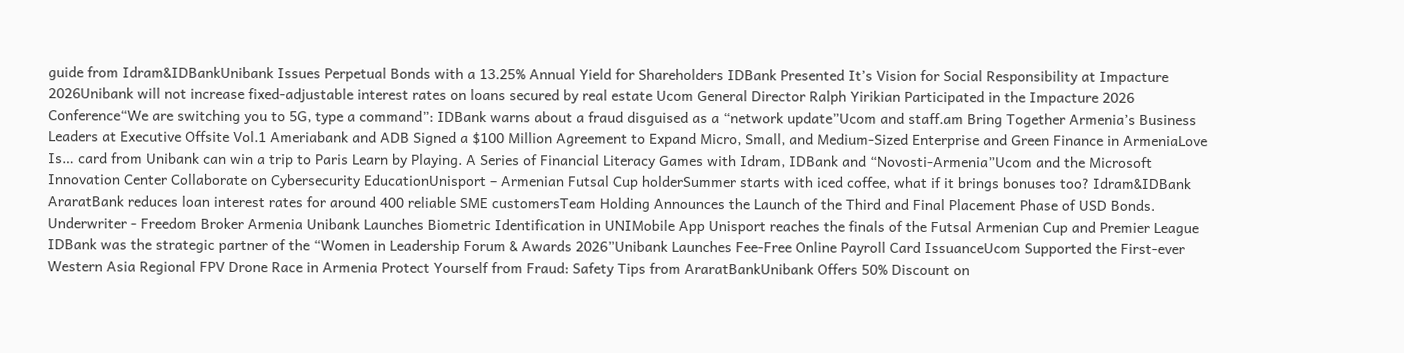guide from Idram&IDBankUnibank Issues Perpetual Bonds with a 13.25% Annual Yield for Shareholders IDBank Presented It’s Vision for Social Responsibility at Impacture 2026Unibank will not increase fixed-adjustable interest rates on loans secured by real estate Ucom General Director Ralph Yirikian Participated in the Impacture 2026 Conference“We are switching you to 5G, type a command”: IDBank warns about a fraud disguised as a “network update”Ucom and staff.am Bring Together Armenia’s Business Leaders at Executive Offsite Vol.1 Ameriabank and ADB Signed a $100 Million Agreement to Expand Micro, Small, and Medium-Sized Enterprise and Green Finance in ArmeniaLove Is… card from Unibank can win a trip to Paris Learn by Playing. A Series of Financial Literacy Games with Idram, IDBank and “Novosti-Armenia”Ucom and the Microsoft Innovation Center Collaborate on Cybersecurity EducationUnisport – Armenian Futsal Cup holderSummer starts with iced coffee, what if it brings bonuses too? Idram&IDBank AraratBank reduces loan interest rates for around 400 reliable SME customersTeam Holding Announces the Launch of the Third and Final Placement Phase of USD Bonds. Underwriter - Freedom Broker Armenia Unibank Launches Biometric Identification in UNIMobile App Unisport reaches the finals of the Futsal Armenian Cup and Premier League IDBank was the strategic partner of the “Women in Leadership Forum & Awards 2026”Unibank Launches Fee-Free Online Payroll Card IssuanceUcom Supported the First-ever Western Asia Regional FPV Drone Race in Armenia Protect Yourself from Fraud: Safety Tips from AraratBankUnibank Offers 50% Discount on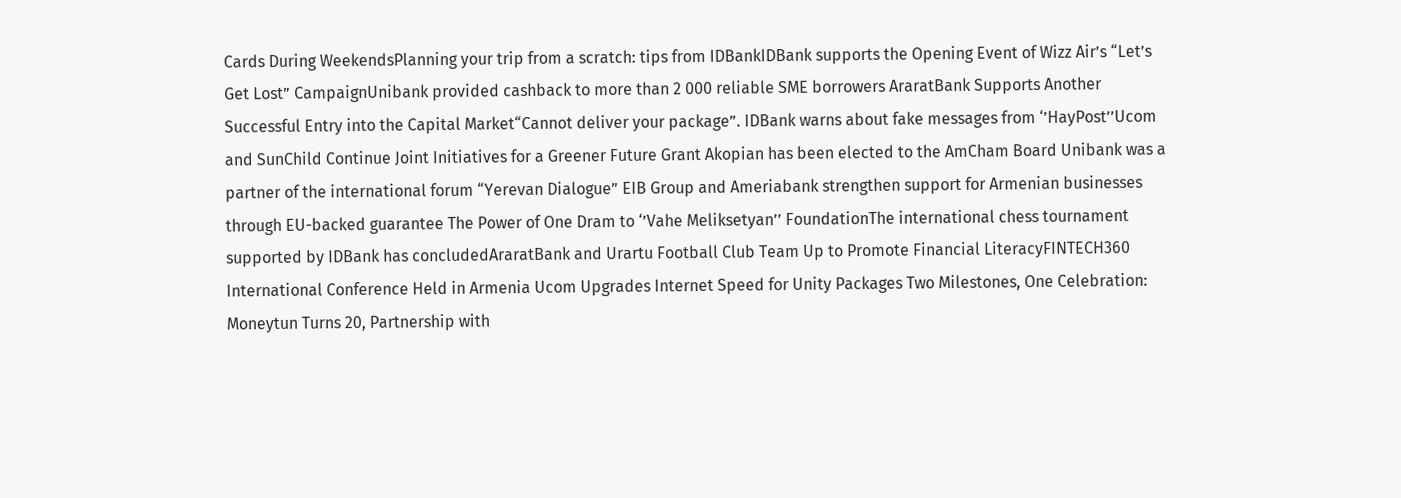Cards During WeekendsPlanning your trip from a scratch: tips from IDBankIDBank supports the Opening Event of Wizz Air’s “Let’s Get Lost” CampaignUnibank provided cashback to more than 2 000 reliable SME borrowers AraratBank Supports Another Successful Entry into the Capital Market“Cannot deliver your package”. IDBank warns about fake messages from ‘’HayPost’’Ucom and SunChild Continue Joint Initiatives for a Greener Future Grant Akopian has been elected to the AmCham Board Unibank was a partner of the international forum “Yerevan Dialogue” EIB Group and Ameriabank strengthen support for Armenian businesses through EU-backed guarantee The Power of One Dram to ‘’Vahe Meliksetyan’’ FoundationThe international chess tournament supported by IDBank has concludedAraratBank and Urartu Football Club Team Up to Promote Financial LiteracyFINTECH360 International Conference Held in Armenia Ucom Upgrades Internet Speed for Unity Packages Two Milestones, One Celebration: Moneytun Turns 20, Partnership with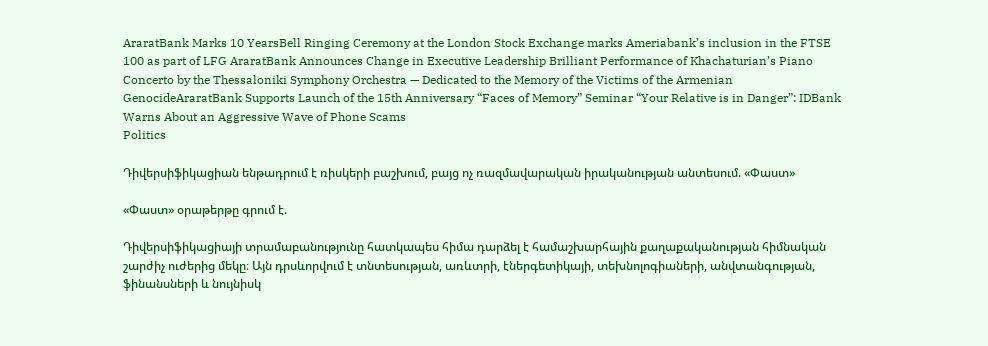AraratBank Marks 10 YearsBell Ringing Ceremony at the London Stock Exchange marks Ameriabank’s inclusion in the FTSE 100 as part of LFG AraratBank Announces Change in Executive Leadership Brilliant Performance of Khachaturian’s Piano Concerto by the Thessaloniki Symphony Orchestra — Dedicated to the Memory of the Victims of the Armenian GenocideAraratBank Supports Launch of the 15th Anniversary “Faces of Memory” Seminar “Your Relative is in Danger”: IDBank Warns About an Aggressive Wave of Phone Scams
Politics

Դիվերսիֆիկացիան ենթադրում է ռիսկերի բաշխում, բայց ոչ ռազմավարական իրականության անտեսում. «Փաստ»

«Փաստ» օրաթերթը գրում է.

Դիվերսիֆիկացիայի տրամաբանությունը հատկապես հիմա դարձել է համաշխարհային քաղաքականության հիմնական շարժիչ ուժերից մեկը։ Այն դրսևորվում է տնտեսության, առևտրի, էներգետիկայի, տեխնոլոգիաների, անվտանգության, ֆինանսների և նույնիսկ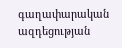գաղափարական ազդեցության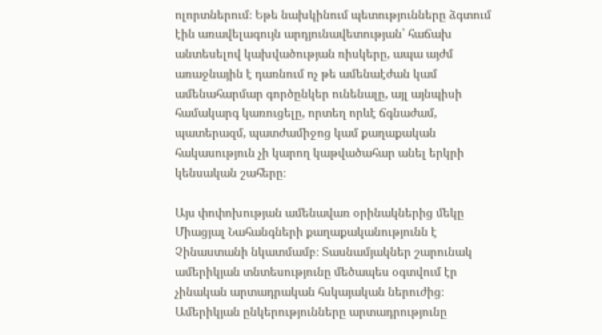ոլորտներում։ Եթե նախկինում պետությունները ձգտում էին առավելագույն արդյունավետության՝ հաճախ անտեսելով կախվածության ռիսկերը, ապա այժմ առաջնային է դառնում ոչ թե ամենաէժան կամ ամենահարմար գործընկեր ունենալը, այլ այնպիսի համակարգ կառուցելը, որտեղ որևէ ճգնաժամ, պատերազմ, պատժամիջոց կամ քաղաքական հակասություն չի կարող կաթվածահար անել երկրի կենսական շահերը։

Այս փոփոխության ամենավառ օրինակներից մեկը Միացյալ Նահանգների քաղաքականությունն է Չինաստանի նկատմամբ։ Տասնամյակներ շարունակ ամերիկյան տնտեսությունը մեծապես օգտվում էր չինական արտադրական հսկայական ներուժից։ Ամերիկյան ընկերությունները արտադրությունը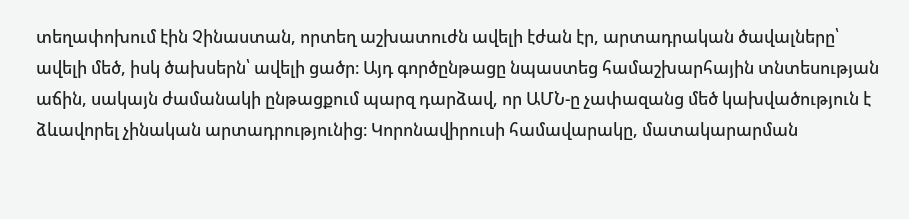տեղափոխում էին Չինաստան, որտեղ աշխատուժն ավելի էժան էր, արտադրական ծավալները՝ ավելի մեծ, իսկ ծախսերն՝ ավելի ցածր։ Այդ գործընթացը նպաստեց համաշխարհային տնտեսության աճին, սակայն ժամանակի ընթացքում պարզ դարձավ, որ ԱՄՆ-ը չափազանց մեծ կախվածություն է ձևավորել չինական արտադրությունից։ Կորոնավիրուսի համավարակը, մատակարարման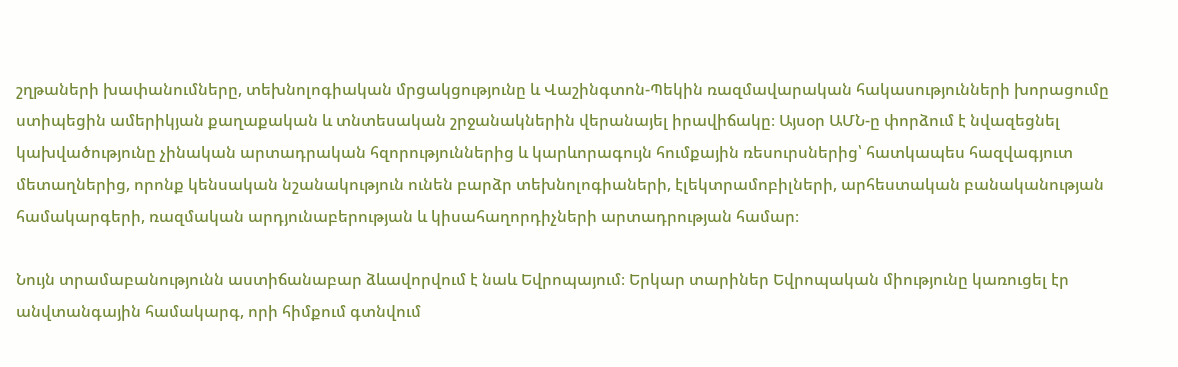շղթաների խափանումները, տեխնոլոգիական մրցակցությունը և Վաշինգտոն-Պեկին ռազմավարական հակասությունների խորացումը ստիպեցին ամերիկյան քաղաքական և տնտեսական շրջանակներին վերանայել իրավիճակը։ Այսօր ԱՄՆ-ը փորձում է նվազեցնել կախվածությունը չինական արտադրական հզորություններից և կարևորագույն հումքային ռեսուրսներից՝ հատկապես հազվագյուտ մետաղներից, որոնք կենսական նշանակություն ունեն բարձր տեխնոլոգիաների, էլեկտրամոբիլների, արհեստական բանականության համակարգերի, ռազմական արդյունաբերության և կիսահաղորդիչների արտադրության համար։

Նույն տրամաբանությունն աստիճանաբար ձևավորվում է նաև Եվրոպայում։ Երկար տարիներ Եվրոպական միությունը կառուցել էր անվտանգային համակարգ, որի հիմքում գտնվում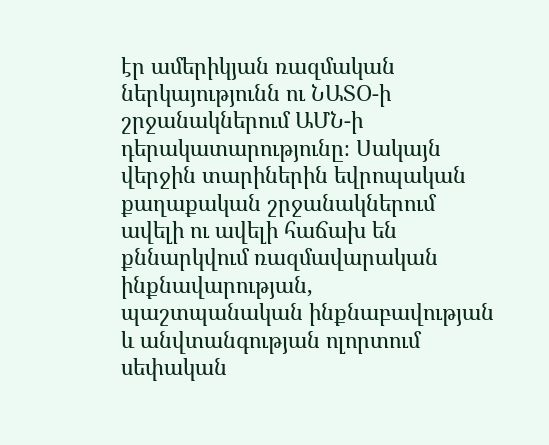էր ամերիկյան ռազմական ներկայությունն ու ՆԱՏՕ-ի շրջանակներում ԱՄՆ-ի դերակատարությունը։ Սակայն վերջին տարիներին եվրոպական քաղաքական շրջանակներում ավելի ու ավելի հաճախ են քննարկվում ռազմավարական ինքնավարության, պաշտպանական ինքնաբավության և անվտանգության ոլորտում սեփական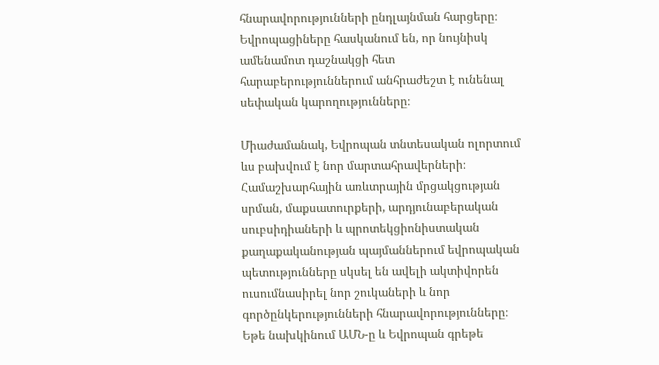հնարավորությունների ընդլայնման հարցերը։ Եվրոպացիները հասկանում են, որ նույնիսկ ամենամոտ դաշնակցի հետ հարաբերություններում անհրաժեշտ է ունենալ սեփական կարողությունները։

Միաժամանակ, Եվրոպան տնտեսական ոլորտում ևս բախվում է նոր մարտահրավերների։ Համաշխարհային առևտրային մրցակցության սրման, մաքսատուրքերի, արդյունաբերական սուբսիդիաների և պրոտեկցիոնիստական քաղաքականության պայմաններում եվրոպական պետությունները սկսել են ավելի ակտիվորեն ուսումնասիրել նոր շուկաների և նոր գործընկերությունների հնարավորությունները։ Եթե նախկինում ԱՄՆ-ը և Եվրոպան գրեթե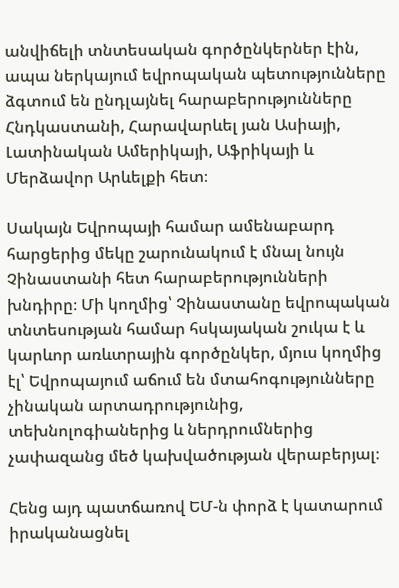անվիճելի տնտեսական գործընկերներ էին, ապա ներկայում եվրոպական պետությունները ձգտում են ընդլայնել հարաբերությունները Հնդկաստանի, Հարավարևել յան Ասիայի, Լատինական Ամերիկայի, Աֆրիկայի և Մերձավոր Արևելքի հետ։

Սակայն Եվրոպայի համար ամենաբարդ հարցերից մեկը շարունակում է մնալ նույն Չինաստանի հետ հարաբերությունների խնդիրը։ Մի կողմից՝ Չինաստանը եվրոպական տնտեսության համար հսկայական շուկա է և կարևոր առևտրային գործընկեր, մյուս կողմից էլ՝ Եվրոպայում աճում են մտահոգությունները չինական արտադրությունից, տեխնոլոգիաներից և ներդրումներից չափազանց մեծ կախվածության վերաբերյալ։

Հենց այդ պատճառով ԵՄ-ն փորձ է կատարում իրականացնել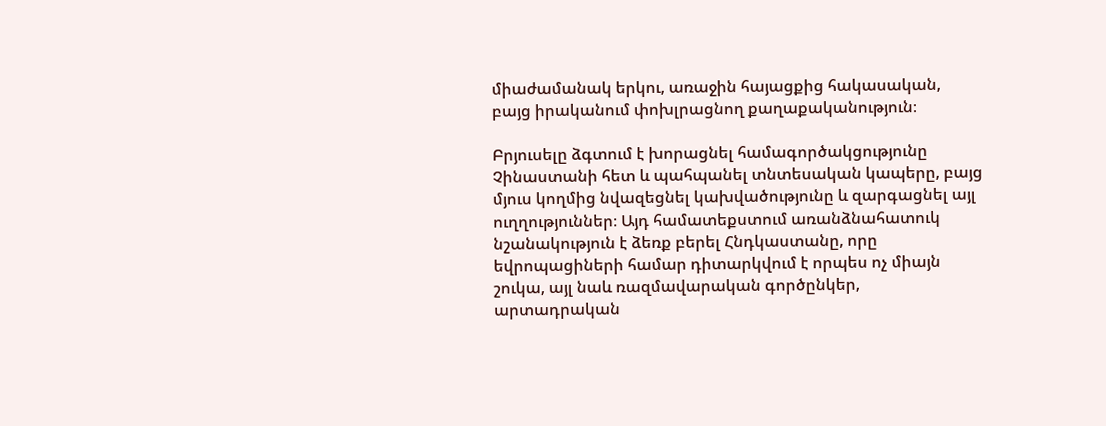միաժամանակ երկու, առաջին հայացքից հակասական, բայց իրականում փոխլրացնող քաղաքականություն։

Բրյուսելը ձգտում է խորացնել համագործակցությունը Չինաստանի հետ և պահպանել տնտեսական կապերը, բայց մյուս կողմից նվազեցնել կախվածությունը և զարգացնել այլ ուղղություններ։ Այդ համատեքստում առանձնահատուկ նշանակություն է ձեռք բերել Հնդկաստանը, որը եվրոպացիների համար դիտարկվում է որպես ոչ միայն շուկա, այլ նաև ռազմավարական գործընկեր, արտադրական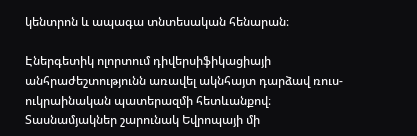կենտրոն և ապագա տնտեսական հենարան։

Էներգետիկ ոլորտում դիվերսիֆիկացիայի անհրաժեշտությունն առավել ակնհայտ դարձավ ռուս-ուկրաինական պատերազմի հետևանքով։ Տասնամյակներ շարունակ Եվրոպայի մի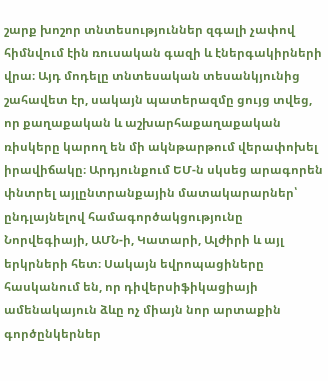շարք խոշոր տնտեսություններ զգալի չափով հիմնվում էին ռուսական գազի և էներգակիրների վրա։ Այդ մոդելը տնտեսական տեսանկյունից շահավետ էր, սակայն պատերազմը ցույց տվեց, որ քաղաքական և աշխարհաքաղաքական ռիսկերը կարող են մի ակնթարթում վերափոխել իրավիճակը։ Արդյունքում ԵՄ-ն սկսեց արագորեն փնտրել այլընտրանքային մատակարարներ՝ ընդլայնելով համագործակցությունը Նորվեգիայի, ԱՄՆ-ի, Կատարի, Ալժիրի և այլ երկրների հետ։ Սակայն եվրոպացիները հասկանում են, որ դիվերսիֆիկացիայի ամենակայուն ձևը ոչ միայն նոր արտաքին գործընկերներ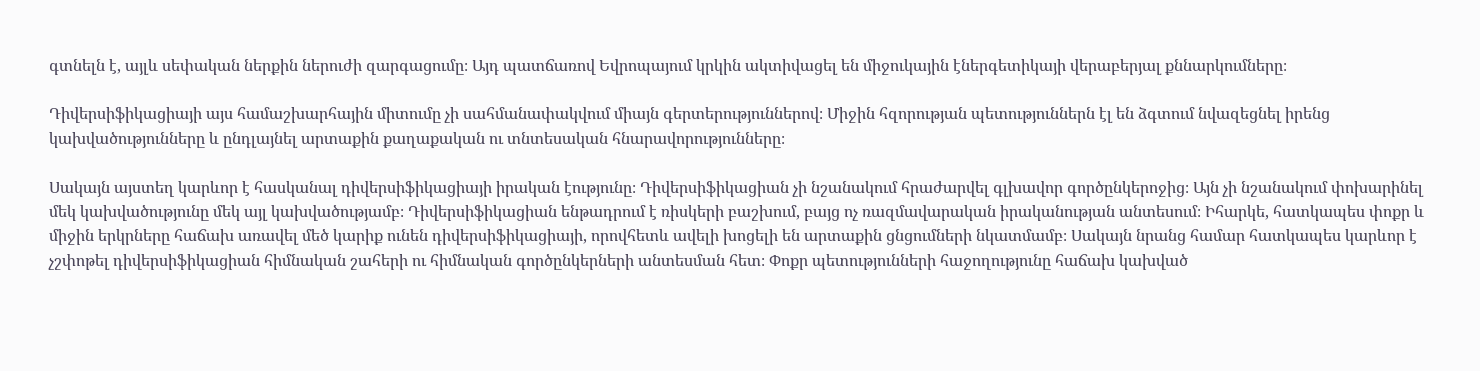գտնելն է, այլև սեփական ներքին ներուժի զարգացումը։ Այդ պատճառով Եվրոպայում կրկին ակտիվացել են միջուկային էներգետիկայի վերաբերյալ քննարկումները։

Դիվերսիֆիկացիայի այս համաշխարհային միտումը չի սահմանափակվում միայն գերտերություններով։ Միջին հզորության պետություններն էլ են ձգտում նվազեցնել իրենց կախվածությունները և ընդլայնել արտաքին քաղաքական ու տնտեսական հնարավորությունները։

Սակայն այստեղ կարևոր է հասկանալ դիվերսիֆիկացիայի իրական էությունը։ Դիվերսիֆիկացիան չի նշանակում հրաժարվել գլխավոր գործընկերոջից։ Այն չի նշանակում փոխարինել մեկ կախվածությունը մեկ այլ կախվածությամբ։ Դիվերսիֆիկացիան ենթադրում է ռիսկերի բաշխում, բայց ոչ ռազմավարական իրականության անտեսում։ Իհարկե, հատկապես փոքր և միջին երկրները հաճախ առավել մեծ կարիք ունեն դիվերսիֆիկացիայի, որովհետև ավելի խոցելի են արտաքին ցնցումների նկատմամբ։ Սակայն նրանց համար հատկապես կարևոր է չշփոթել դիվերսիֆիկացիան հիմնական շահերի ու հիմնական գործընկերների անտեսման հետ։ Փոքր պետությունների հաջողությունը հաճախ կախված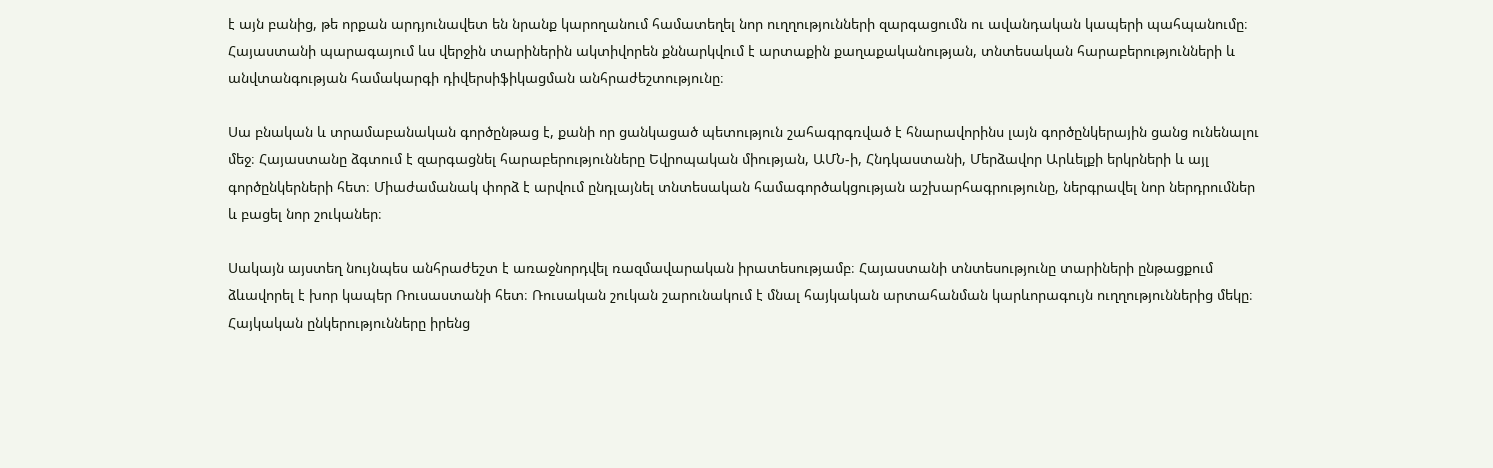է այն բանից, թե որքան արդյունավետ են նրանք կարողանում համատեղել նոր ուղղությունների զարգացումն ու ավանդական կապերի պահպանումը։ Հայաստանի պարագայում ևս վերջին տարիներին ակտիվորեն քննարկվում է արտաքին քաղաքականության, տնտեսական հարաբերությունների և անվտանգության համակարգի դիվերսիֆիկացման անհրաժեշտությունը։

Սա բնական և տրամաբանական գործընթաց է, քանի որ ցանկացած պետություն շահագրգռված է հնարավորինս լայն գործընկերային ցանց ունենալու մեջ։ Հայաստանը ձգտում է զարգացնել հարաբերությունները Եվրոպական միության, ԱՄՆ-ի, Հնդկաստանի, Մերձավոր Արևելքի երկրների և այլ գործընկերների հետ։ Միաժամանակ փորձ է արվում ընդլայնել տնտեսական համագործակցության աշխարհագրությունը, ներգրավել նոր ներդրումներ և բացել նոր շուկաներ։

Սակայն այստեղ նույնպես անհրաժեշտ է առաջնորդվել ռազմավարական իրատեսությամբ։ Հայաստանի տնտեսությունը տարիների ընթացքում ձևավորել է խոր կապեր Ռուսաստանի հետ։ Ռուսական շուկան շարունակում է մնալ հայկական արտահանման կարևորագույն ուղղություններից մեկը։ Հայկական ընկերությունները իրենց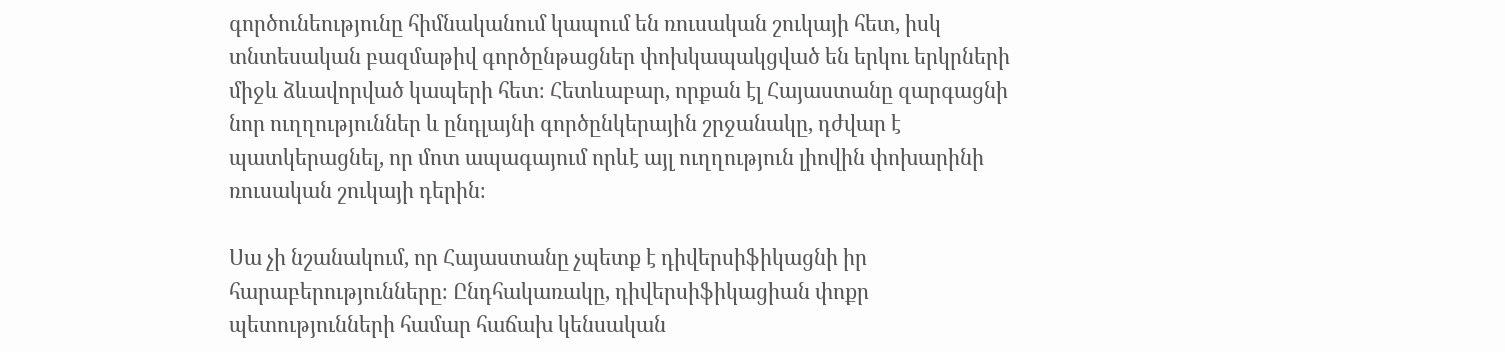գործունեությունը հիմնականում կապում են ռուսական շուկայի հետ, իսկ տնտեսական բազմաթիվ գործընթացներ փոխկապակցված են երկու երկրների միջև ձևավորված կապերի հետ։ Հետևաբար, որքան էլ Հայաստանը զարգացնի նոր ուղղություններ և ընդլայնի գործընկերային շրջանակը, դժվար է պատկերացնել, որ մոտ ապագայում որևէ այլ ուղղություն լիովին փոխարինի ռուսական շուկայի դերին։

Սա չի նշանակում, որ Հայաստանը չպետք է դիվերսիֆիկացնի իր հարաբերությունները։ Ընդհակառակը, դիվերսիֆիկացիան փոքր պետությունների համար հաճախ կենսական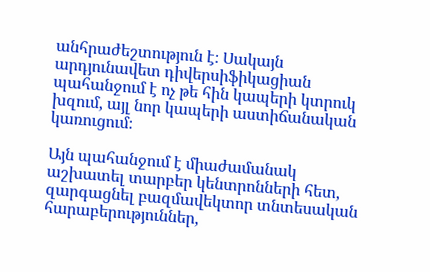անհրաժեշտություն է։ Սակայն արդյունավետ դիվերսիֆիկացիան պահանջում է ոչ թե հին կապերի կտրուկ խզում, այլ նոր կապերի աստիճանական կառուցում։

Այն պահանջում է միաժամանակ աշխատել տարբեր կենտրոնների հետ, զարգացնել բազմավեկտոր տնտեսական հարաբերություններ,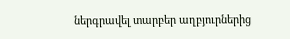ներգրավել տարբեր աղբյուրներից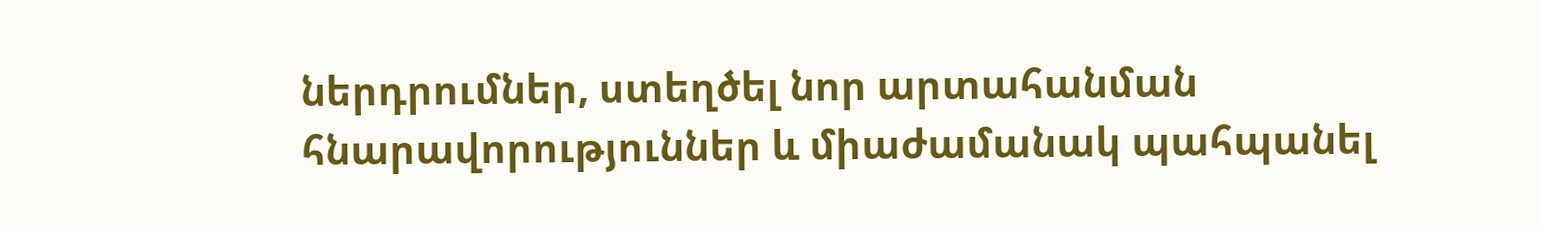ներդրումներ, ստեղծել նոր արտահանման հնարավորություններ և միաժամանակ պահպանել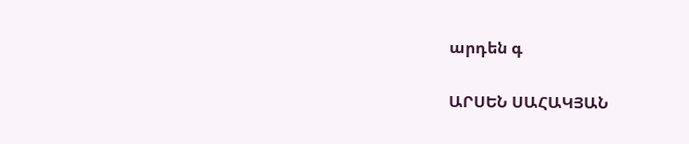արդեն գ

ԱՐՍԵՆ ՍԱՀԱԿՅԱՆ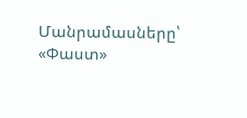Մանրամասները՝ «Փաստ»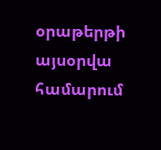օրաթերթի այսօրվա համարում